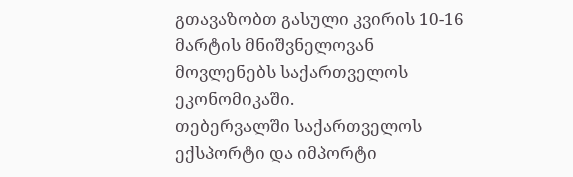გთავაზობთ გასული კვირის 10-16 მარტის მნიშვნელოვან მოვლენებს საქართველოს ეკონომიკაში.
თებერვალში საქართველოს ექსპორტი და იმპორტი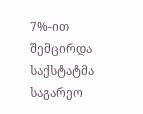7%-ით შემცირდა
საქსტატმა საგარეო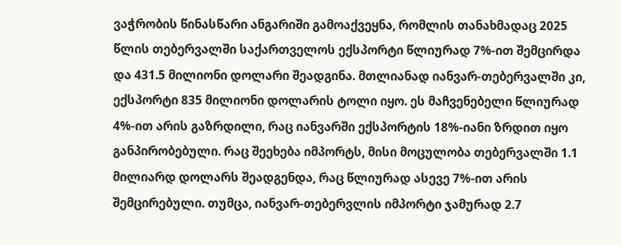ვაჭრობის წინასწარი ანგარიში გამოაქვეყნა, რომლის თანახმადაც 2025 წლის თებერვალში საქართველოს ექსპორტი წლიურად 7%-ით შემცირდა და 431.5 მილიონი დოლარი შეადგინა. მთლიანად იანვარ-თებერვალში კი, ექსპორტი 835 მილიონი დოლარის ტოლი იყო. ეს მაჩვენებელი წლიურად 4%-ით არის გაზრდილი, რაც იანვარში ექსპორტის 18%-იანი ზრდით იყო განპირობებული. რაც შეეხება იმპორტს, მისი მოცულობა თებერვალში 1.1 მილიარდ დოლარს შეადგენდა, რაც წლიურად ასევე 7%-ით არის შემცირებული. თუმცა, იანვარ-თებერვლის იმპორტი ჯამურად 2.7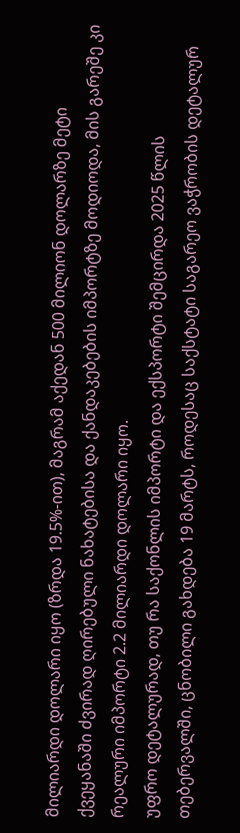მილიარდი დოლარი იყო (ზრდა 19.5%-ით), მაგრამ აქედან 500 მილიონ დოლარზე მეტი ქვეყანაში ძვირად ღირებული ნახატებისა და ქანდაკებების იმპორტზე მოდიოდა, მის გარეშე კი რეალური იმპორტი 2.2 მილიარდი დოლარი იყო.
უფრო დეტალურად, თუ რა საქონლის იმპორტი და ექსპორტი შემცირდა 2025 წლის თებერვალში, ცნობილი გახდება 19 მარტს, როდესაც საქსტატი საგარეო ვაჭრობის დეტალურ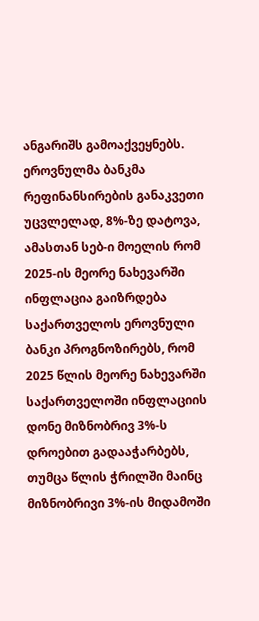ანგარიშს გამოაქვეყნებს.
ეროვნულმა ბანკმა რეფინანსირების განაკვეთი უცვლელად, 8%-ზე დატოვა, ამასთან სებ-ი მოელის რომ 2025-ის მეორე ნახევარში ინფლაცია გაიზრდება
საქართველოს ეროვნული ბანკი პროგნოზირებს, რომ 2025 წლის მეორე ნახევარში საქართველოში ინფლაციის დონე მიზნობრივ 3%-ს დროებით გადააჭარბებს, თუმცა წლის ჭრილში მაინც მიზნობრივი 3%-ის მიდამოში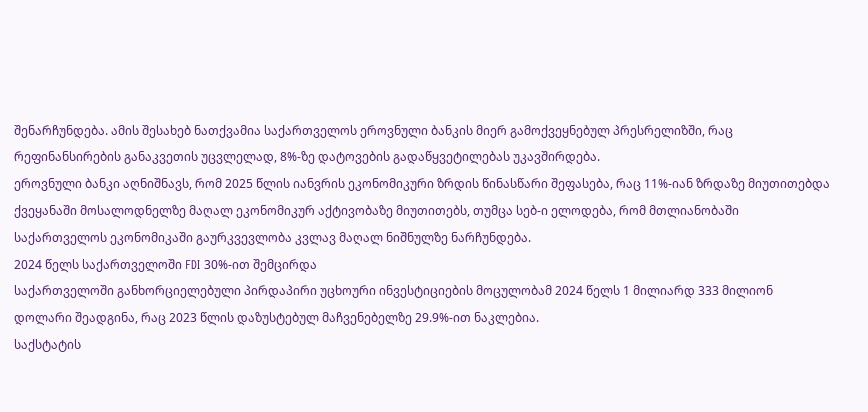შენარჩუნდება. ამის შესახებ ნათქვამია საქართველოს ეროვნული ბანკის მიერ გამოქვეყნებულ პრესრელიზში, რაც რეფინანსირების განაკვეთის უცვლელად, 8%-ზე დატოვების გადაწყვეტილებას უკავშირდება.
ეროვნული ბანკი აღნიშნავს, რომ 2025 წლის იანვრის ეკონომიკური ზრდის წინასწარი შეფასება, რაც 11%-იან ზრდაზე მიუთითებდა ქვეყანაში მოსალოდნელზე მაღალ ეკონომიკურ აქტივობაზე მიუთითებს, თუმცა სებ-ი ელოდება, რომ მთლიანობაში საქართველოს ეკონომიკაში გაურკვევლობა კვლავ მაღალ ნიშნულზე ნარჩუნდება.
2024 წელს საქართველოში FDI 30%-ით შემცირდა
საქართველოში განხორციელებული პირდაპირი უცხოური ინვესტიციების მოცულობამ 2024 წელს 1 მილიარდ 333 მილიონ დოლარი შეადგინა, რაც 2023 წლის დაზუსტებულ მაჩვენებელზე 29.9%-ით ნაკლებია.
საქსტატის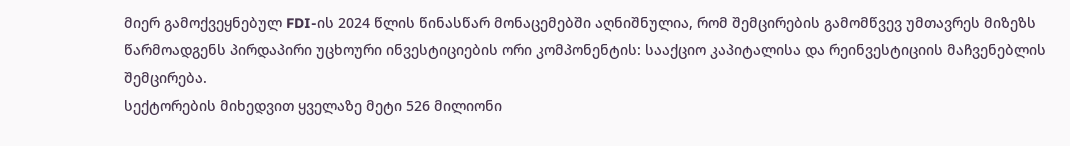მიერ გამოქვეყნებულ FDI-ის 2024 წლის წინასწარ მონაცემებში აღნიშნულია, რომ შემცირების გამომწვევ უმთავრეს მიზეზს წარმოადგენს პირდაპირი უცხოური ინვესტიციების ორი კომპონენტის: სააქციო კაპიტალისა და რეინვესტიციის მაჩვენებლის შემცირება.
სექტორების მიხედვით ყველაზე მეტი 526 მილიონი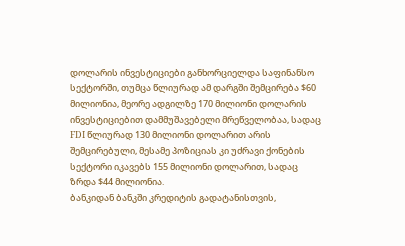დოლარის ინვესტიციები განხორციელდა საფინანსო სექტორში, თუმცა წლიურად ამ დარგში შემცირება $60 მილიონია, მეორე ადგილზე 170 მილიონი დოლარის ინვესტიციებით დამმუშავებელი მრეწველობაა, სადაც FDI წლიურად 130 მილიონი დოლარით არის შემცირებული, მესამე პოზიციას კი უძრავი ქონების სექტორი იკავებს 155 მილიონი დოლარით, სადაც ზრდა $44 მილიონია.
ბანკიდან ბანკში კრედიტის გადატანისთვის,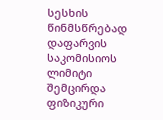სესხის წინმსწრებად დაფარვის საკომისიოს ლიმიტი შემცირდა
ფიზიკური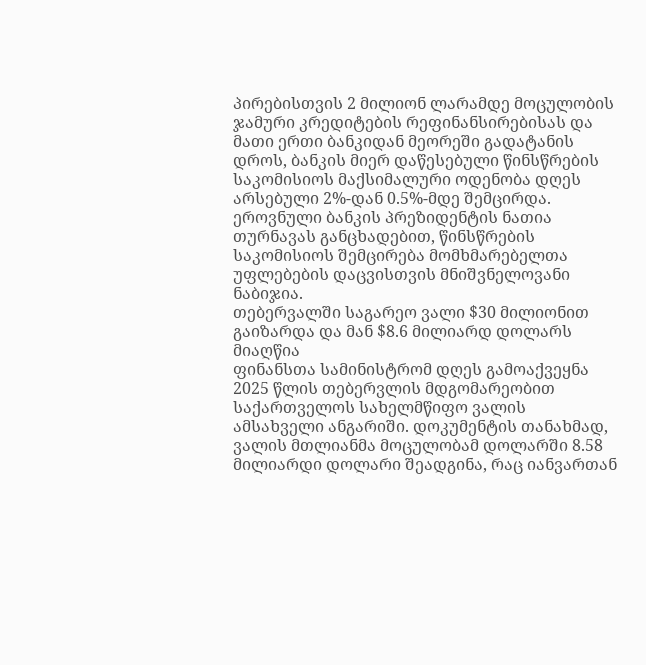პირებისთვის 2 მილიონ ლარამდე მოცულობის ჯამური კრედიტების რეფინანსირებისას და მათი ერთი ბანკიდან მეორეში გადატანის დროს, ბანკის მიერ დაწესებული წინსწრების საკომისიოს მაქსიმალური ოდენობა დღეს არსებული 2%-დან 0.5%-მდე შემცირდა. ეროვნული ბანკის პრეზიდენტის ნათია თურნავას განცხადებით, წინსწრების საკომისიოს შემცირება მომხმარებელთა უფლებების დაცვისთვის მნიშვნელოვანი ნაბიჯია.
თებერვალში საგარეო ვალი $30 მილიონით გაიზარდა და მან $8.6 მილიარდ დოლარს მიაღწია
ფინანსთა სამინისტრომ დღეს გამოაქვეყნა 2025 წლის თებერვლის მდგომარეობით საქართველოს სახელმწიფო ვალის ამსახველი ანგარიში. დოკუმენტის თანახმად, ვალის მთლიანმა მოცულობამ დოლარში 8.58 მილიარდი დოლარი შეადგინა, რაც იანვართან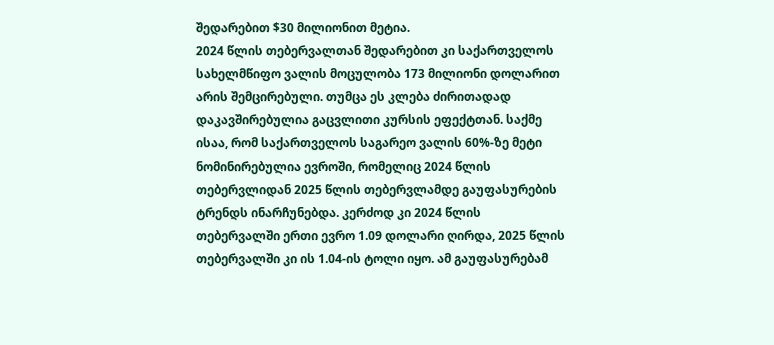შედარებით $30 მილიონით მეტია.
2024 წლის თებერვალთან შედარებით კი საქართველოს სახელმწიფო ვალის მოცულობა 173 მილიონი დოლარით არის შემცირებული. თუმცა ეს კლება ძირითადად დაკავშირებულია გაცვლითი კურსის ეფექტთან. საქმე ისაა, რომ საქართველოს საგარეო ვალის 60%-ზე მეტი ნომინირებულია ევროში, რომელიც 2024 წლის თებერვლიდან 2025 წლის თებერვლამდე გაუფასურების ტრენდს ინარჩუნებდა. კერძოდ კი 2024 წლის თებერვალში ერთი ევრო 1.09 დოლარი ღირდა, 2025 წლის თებერვალში კი ის 1.04-ის ტოლი იყო. ამ გაუფასურებამ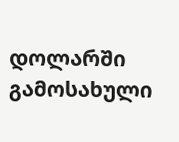დოლარში გამოსახული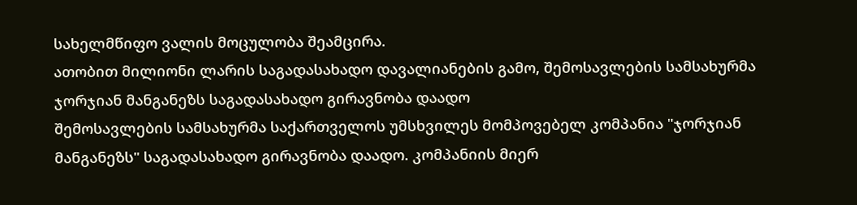სახელმწიფო ვალის მოცულობა შეამცირა.
ათობით მილიონი ლარის საგადასახადო დავალიანების გამო, შემოსავლების სამსახურმა ჯორჯიან მანგანეზს საგადასახადო გირავნობა დაადო
შემოსავლების სამსახურმა საქართველოს უმსხვილეს მომპოვებელ კომპანია "ჯორჯიან მანგანეზს" საგადასახადო გირავნობა დაადო. კომპანიის მიერ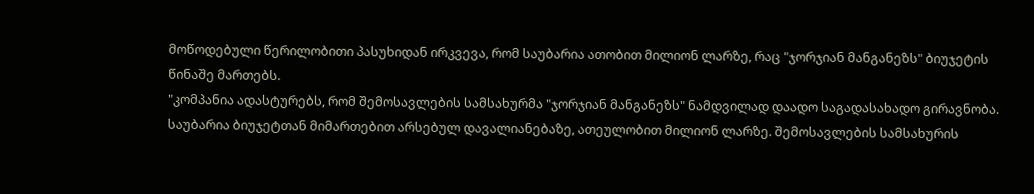მოწოდებული წერილობითი პასუხიდან ირკვევა, რომ საუბარია ათობით მილიონ ლარზე, რაც "ჯორჯიან მანგანეზს" ბიუჯეტის წინაშე მართებს.
"კომპანია ადასტურებს, რომ შემოსავლების სამსახურმა "ჯორჯიან მანგანეზს" ნამდვილად დაადო საგადასახადო გირავნობა. საუბარია ბიუჯეტთან მიმართებით არსებულ დავალიანებაზე, ათეულობით მილიონ ლარზე. შემოსავლების სამსახურის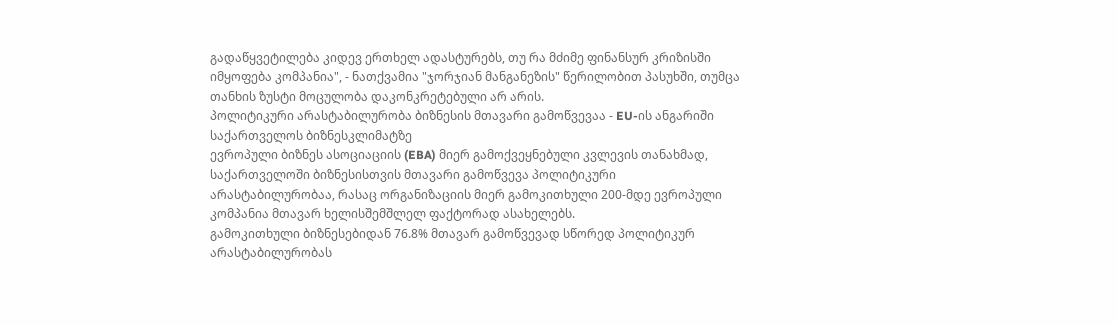გადაწყვეტილება კიდევ ერთხელ ადასტურებს, თუ რა მძიმე ფინანსურ კრიზისში იმყოფება კომპანია", - ნათქვამია "ჯორჯიან მანგანეზის" წერილობით პასუხში, თუმცა თანხის ზუსტი მოცულობა დაკონკრეტებული არ არის.
პოლიტიკური არასტაბილურობა ბიზნესის მთავარი გამოწვევაა - EU-ის ანგარიში საქართველოს ბიზნესკლიმატზე
ევროპული ბიზნეს ასოციაციის (EBA) მიერ გამოქვეყნებული კვლევის თანახმად, საქართველოში ბიზნესისთვის მთავარი გამოწვევა პოლიტიკური არასტაბილურობაა, რასაც ორგანიზაციის მიერ გამოკითხული 200-მდე ევროპული კომპანია მთავარ ხელისშემშლელ ფაქტორად ასახელებს.
გამოკითხული ბიზნესებიდან 76.8% მთავარ გამოწვევად სწორედ პოლიტიკურ არასტაბილურობას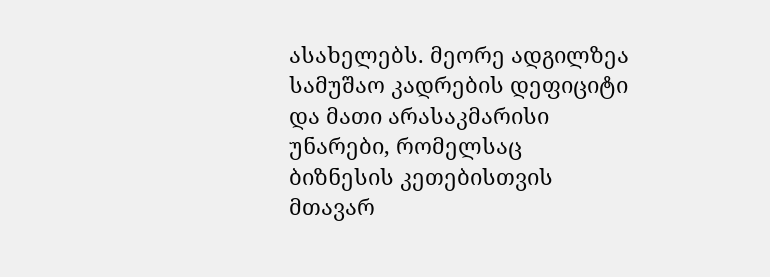ასახელებს. მეორე ადგილზეა სამუშაო კადრების დეფიციტი და მათი არასაკმარისი უნარები, რომელსაც ბიზნესის კეთებისთვის მთავარ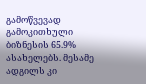გამოწვევად გამოკითხული ბიზნესის 65.9% ასახელებს. მესამე ადგილს კი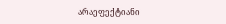არაეფექტიანი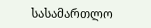სასამართლო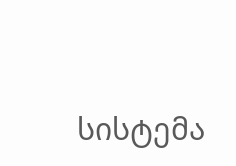სისტემა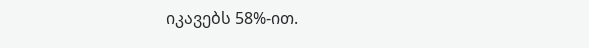იკავებს 58%-ით.